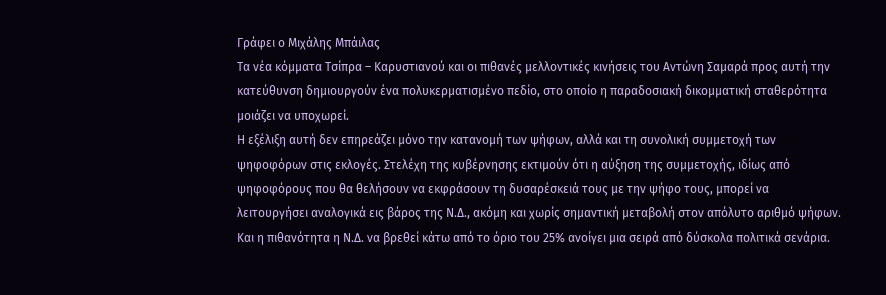Γράφει ο Μιχάλης Μπάιλας
Τα νέα κόμματα Τσίπρα – Καρυστιανού και οι πιθανές μελλοντικές κινήσεις του Αντώνη Σαμαρά προς αυτή την κατεύθυνση δημιουργούν ένα πολυκερματισμένο πεδίο, στο οποίο η παραδοσιακή δικομματική σταθερότητα μοιάζει να υποχωρεί.
Η εξέλιξη αυτή δεν επηρεάζει μόνο την κατανομή των ψήφων, αλλά και τη συνολική συμμετοχή των ψηφοφόρων στις εκλογές. Στελέχη της κυβέρνησης εκτιμούν ότι η αύξηση της συμμετοχής, ιδίως από ψηφοφόρους που θα θελήσουν να εκφράσουν τη δυσαρέσκειά τους με την ψήφο τους, μπορεί να λειτουργήσει αναλογικά εις βάρος της Ν.Δ., ακόμη και χωρίς σημαντική μεταβολή στον απόλυτο αριθμό ψήφων.
Και η πιθανότητα η Ν.Δ. να βρεθεί κάτω από το όριο του 25% ανοίγει μια σειρά από δύσκολα πολιτικά σενάρια.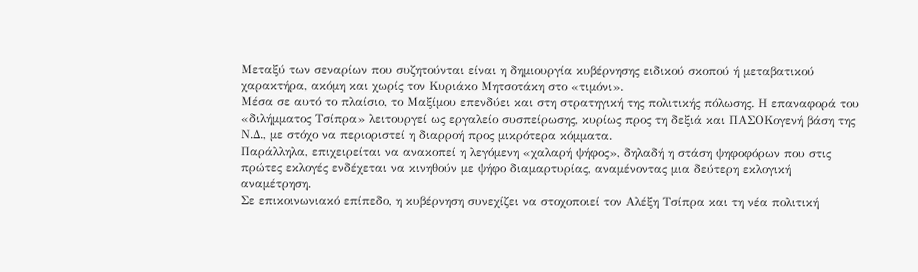Μεταξύ των σεναρίων που συζητούνται είναι η δημιουργία κυβέρνησης ειδικού σκοπού ή μεταβατικού χαρακτήρα, ακόμη και χωρίς τον Κυριάκο Μητσοτάκη στο «τιμόνι».
Μέσα σε αυτό το πλαίσιο, το Μαξίμου επενδύει και στη στρατηγική της πολιτικής πόλωσης. Η επαναφορά του «διλήμματος Τσίπρα» λειτουργεί ως εργαλείο συσπείρωσης, κυρίως προς τη δεξιά και ΠΑΣΟΚογενή βάση της Ν.Δ., με στόχο να περιοριστεί η διαρροή προς μικρότερα κόμματα.
Παράλληλα, επιχειρείται να ανακοπεί η λεγόμενη «χαλαρή ψήφος», δηλαδή η στάση ψηφοφόρων που στις πρώτες εκλογές ενδέχεται να κινηθούν με ψήφο διαμαρτυρίας, αναμένοντας μια δεύτερη εκλογική αναμέτρηση.
Σε επικοινωνιακό επίπεδο, η κυβέρνηση συνεχίζει να στοχοποιεί τον Αλέξη Τσίπρα και τη νέα πολιτική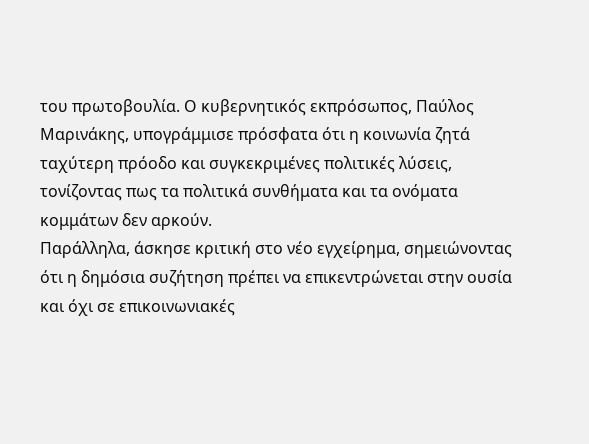του πρωτοβουλία. Ο κυβερνητικός εκπρόσωπος, Παύλος Μαρινάκης, υπογράμμισε πρόσφατα ότι η κοινωνία ζητά ταχύτερη πρόοδο και συγκεκριμένες πολιτικές λύσεις, τονίζοντας πως τα πολιτικά συνθήματα και τα ονόματα κομμάτων δεν αρκούν.
Παράλληλα, άσκησε κριτική στο νέο εγχείρημα, σημειώνοντας ότι η δημόσια συζήτηση πρέπει να επικεντρώνεται στην ουσία και όχι σε επικοινωνιακές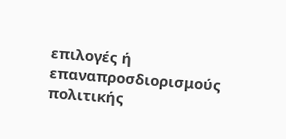επιλογές ή επαναπροσδιορισμούς πολιτικής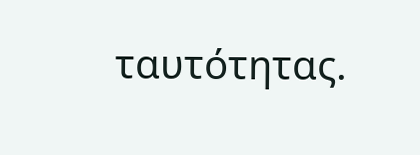ταυτότητας.